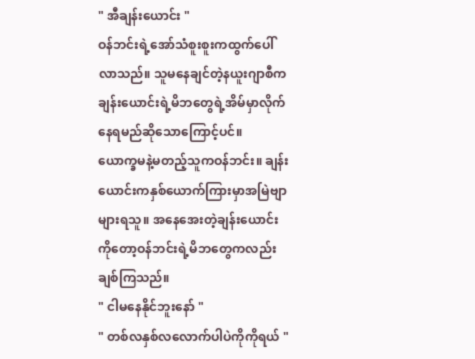" အီချန်းယောင်း "
ဝန်ဘင်းရဲ့အော်သံစူးစူးကထွက်ပေါ်လာသည်။ သူမနေချင်တဲ့နယူးဂျာစီကချန်းယောင်းရဲ့မိဘတွေရဲ့အိမ်မှာလိုက်နေရမည်ဆိုသောကြောင့်ပင်။
ယောက္ခမနဲ့မတည့်သူကဝန်ဘင်း။ ချန်းယောင်းကနှစ်ယောက်ကြားမှာအမြဲဗျာများရသူ။ အနေအေးတဲ့ချန်းယောင်းကိုတော့ဝန်ဘင်းရဲ့မိဘတွေကလည်းချစ်ကြသည်။
" ငါမနေနိုင်ဘူးနော် "
" တစ်လနှစ်လလောက်ပါပဲကိုကိုရယ် "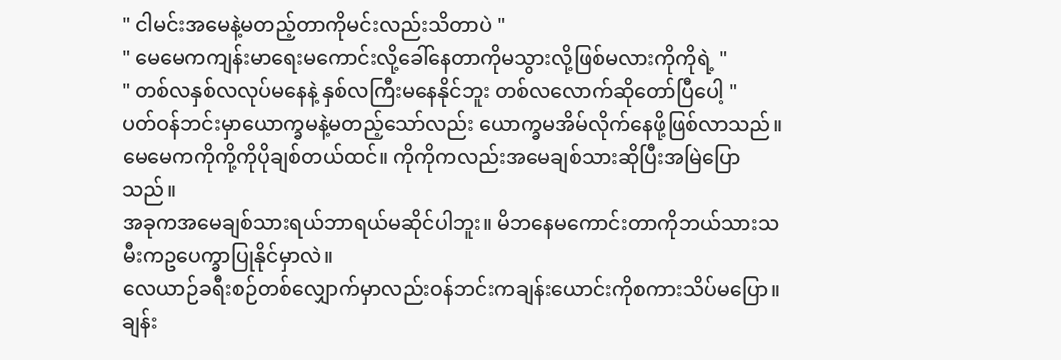" ငါမင်းအမေနဲ့မတည့်တာကိုမင်းလည်းသိတာပဲ "
" မေမေကကျန်းမာရေးမကောင်းလို့ခေါ်နေတာကိုမသွားလို့ဖြစ်မလားကိုကိုရဲ့ "
" တစ်လနှစ်လလုပ်မနေနဲ့ နှစ်လကြီးမနေနိုင်ဘူး တစ်လလောက်ဆိုတော်ပြီပေါ့ "
ပတ်ဝန်ဘင်းမှာယောက္ခမနဲ့မတည့်သော်လည်း ယောက္ခမအိမ်လိုက်နေဖို့ဖြစ်လာသည်။
မေမေကကိုကို့ကိုပိုချစ်တယ်ထင်။ ကိုကိုကလည်းအမေချစ်သားဆိုပြီးအမြဲပြောသည်။
အခုကအမေချစ်သားရယ်ဘာရယ်မဆိုင်ပါဘူး။ မိဘနေမကောင်းတာကိုဘယ်သားသမီးကဥပေက္ခာပြုနိုင်မှာလဲ။
လေယာဉ်ခရီးစဉ်တစ်လျှောက်မှာလည်းဝန်ဘင်းကချန်းယောင်းကိုစကားသိပ်မပြော။ ချန်း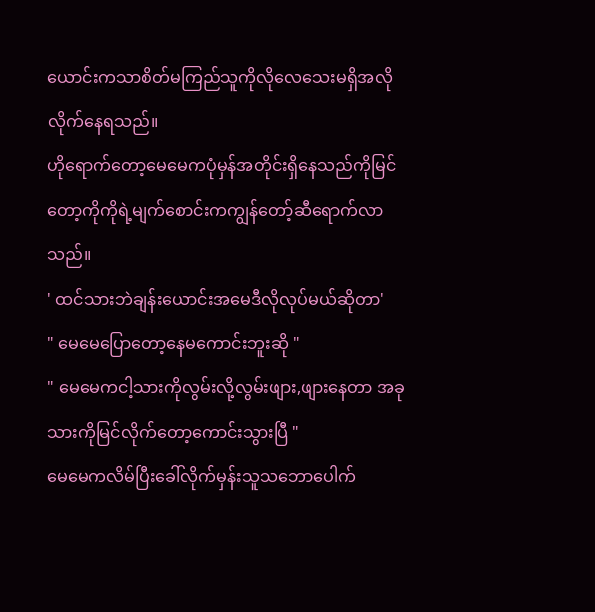ယောင်းကသာစိတ်မကြည်သူကိုလိုလေသေးမရှိအလိုလိုက်နေရသည်။
ဟိုရောက်တော့မေမေကပုံမှန်အတိုင်းရှိနေသည်ကိုမြင်တော့ကိုကိုရဲ့မျက်စောင်းကကျွန်တော့်ဆီရောက်လာသည်။
' ထင်သားဘဲချန်းယောင်းအမေဒီလိုလုပ်မယ်ဆိုတာ'
" မေမေပြောတော့နေမကောင်းဘူးဆို "
" မေမေကငါ့သားကိုလွမ်းလို့လွမ်းဖျား,ဖျားနေတာ အခုသားကိုမြင်လိုက်တော့ကောင်းသွားပြီ "
မေမေကလိမ်ပြီးခေါ်လိုက်မှန်းသူသဘောပေါက်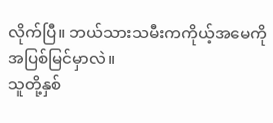လိုက်ပြီ။ ဘယ်သားသမီးကကိုယ့်အမေကိုအပြစ်မြင်မှာလဲ။
သူတို့နှစ်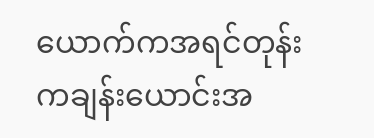ယောက်ကအရင်တုန်းကချန်းယောင်းအ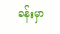ခန်းမှာ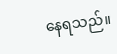နေရသည်။